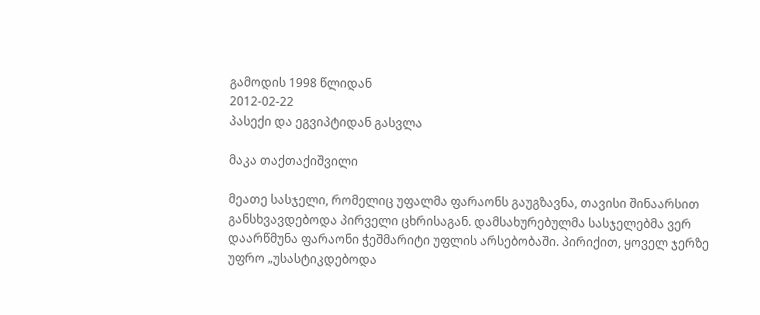გამოდის 1998 წლიდან
2012-02-22
პასექი და ეგვიპტიდან გასვლა

მაკა თაქთაქიშვილი

მეათე სასჯელი, რომელიც უფალმა ფარაონს გაუგზავნა, თავისი შინაარსით განსხვავდებოდა პირველი ცხრისაგან. დამსახურებულმა სასჯელებმა ვერ დაარწმუნა ფარაონი ჭეშმარიტი უფლის არსებობაში. პირიქით, ყოველ ჯერზე უფრო „უსასტიკდებოდა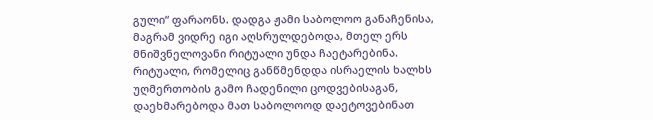გული“ ფარაონს. დადგა ჟამი საბოლოო განაჩენისა, მაგრამ ვიდრე იგი აღსრულდებოდა, მთელ ერს მნიშვნელოვანი რიტუალი უნდა ჩაეტარებინა. რიტუალი, რომელიც განწმენდდა ისრაელის ხალხს უღმერთობის გამო ჩადენილი ცოდვებისაგან, დაეხმარებოდა მათ საბოლოოდ დაეტოვებინათ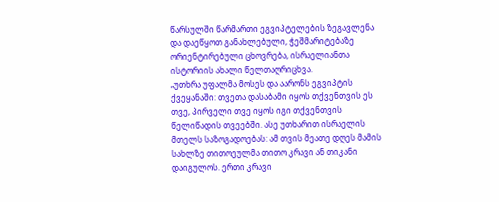წარსულში წარმართი ეგვიპტელების ზეგავლენა და დაეწყოთ განახლებული, ჭეშმარიტებაზე ორიენტირებული ცხოვრება, ისრაელიანთა ისტორიის ახალი წელთაღრიცხვა.
„უთხრა უფალმა მოსეს და აარონს ეგვიპტის ქვეყანაში: თვეთა დასაბამი იყოს თქვენთვის ეს თვე, პირველი თვე იყოს იგი თქვენთვის წელიწადის თვეებში. ასე უთხარით ისრაელის მთელს საზოგადოებას: ამ თვის მეათე დღეს მამის სახლზე თითოეულმა თითო კრავი ან თიკანი დაიგულოს. ერთი კრავი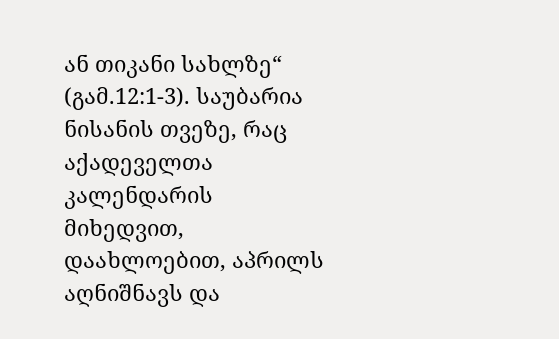ან თიკანი სახლზე“ (გამ.12:1-3). საუბარია ნისანის თვეზე, რაც აქადეველთა კალენდარის მიხედვით, დაახლოებით, აპრილს აღნიშნავს და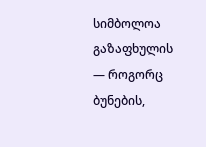სიმბოლოა გაზაფხულის — როგორც ბუნების,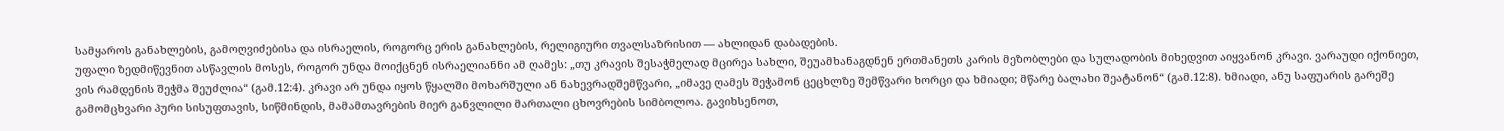სამყაროს განახლების, გამოღვიძებისა და ისრაელის, როგორც ერის განახლების, რელიგიური თვალსაზრისით — ახლიდან დაბადების.
უფალი ზედმიწევნით ასწავლის მოსეს, როგორ უნდა მოიქცნენ ისრაელიანნი ამ ღამეს: „თუ კრავის შესაჭმელად მცირეა სახლი, შეუამხანაგდნენ ერთმანეთს კარის მეზობლები და სულადობის მიხედვით აიყვანონ კრავი. ვარაუდი იქონიეთ, ვის რამდენის შეჭმა შეუძლია“ (გამ.12:4). კრავი არ უნდა იყოს წყალში მოხარშული ან ნახევრადშემწვარი, „იმავე ღამეს შეჭამონ ცეცხლზე შემწვარი ხორცი და ხმიადი; მწარე ბალახი შეატანონ“ (გამ.12:8). ხმიადი, ანუ საფუარის გარეშე გამომცხვარი პური სისუფთავის, სიწმინდის, მამამთავრების მიერ განვლილი მართალი ცხოვრების სიმბოლოა. გავიხსენოთ,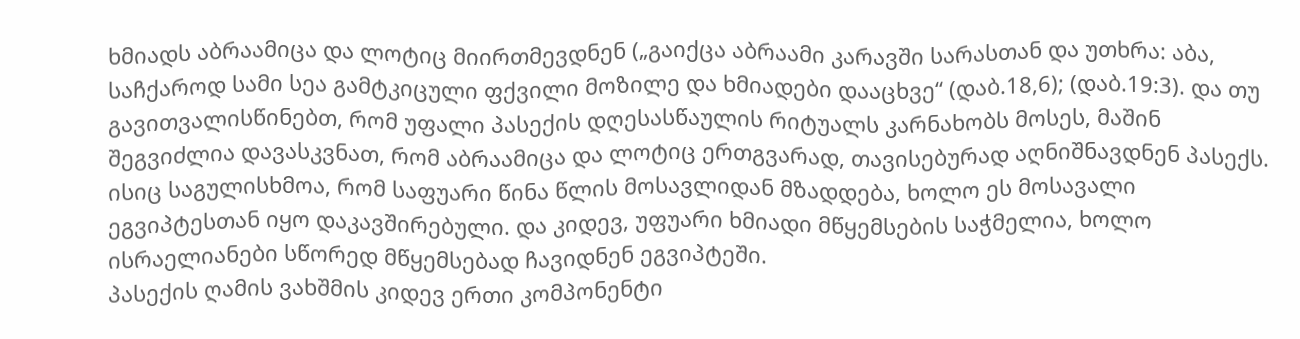ხმიადს აბრაამიცა და ლოტიც მიირთმევდნენ („გაიქცა აბრაამი კარავში სარასთან და უთხრა: აბა, საჩქაროდ სამი სეა გამტკიცული ფქვილი მოზილე და ხმიადები დააცხვე“ (დაბ.18,6); (დაბ.19:3). და თუ გავითვალისწინებთ, რომ უფალი პასექის დღესასწაულის რიტუალს კარნახობს მოსეს, მაშინ შეგვიძლია დავასკვნათ, რომ აბრაამიცა და ლოტიც ერთგვარად, თავისებურად აღნიშნავდნენ პასექს. ისიც საგულისხმოა, რომ საფუარი წინა წლის მოსავლიდან მზადდება, ხოლო ეს მოსავალი ეგვიპტესთან იყო დაკავშირებული. და კიდევ, უფუარი ხმიადი მწყემსების საჭმელია, ხოლო ისრაელიანები სწორედ მწყემსებად ჩავიდნენ ეგვიპტეში.
პასექის ღამის ვახშმის კიდევ ერთი კომპონენტი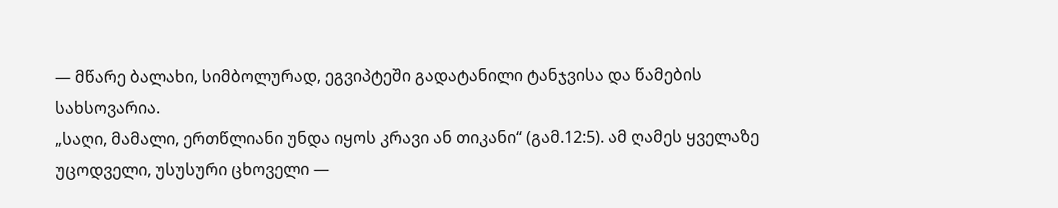— მწარე ბალახი, სიმბოლურად, ეგვიპტეში გადატანილი ტანჯვისა და წამების სახსოვარია.
„საღი, მამალი, ერთწლიანი უნდა იყოს კრავი ან თიკანი“ (გამ.12:5). ამ ღამეს ყველაზე უცოდველი, უსუსური ცხოველი —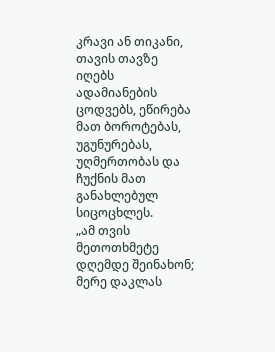კრავი ან თიკანი, თავის თავზე იღებს ადამიანების ცოდვებს, ეწირება მათ ბოროტებას, უგუნურებას, უღმერთობას და ჩუქნის მათ განახლებულ სიცოცხლეს.
„ამ თვის მეთოთხმეტე დღემდე შეინახონ; მერე დაკლას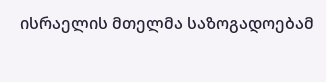ისრაელის მთელმა საზოგადოებამ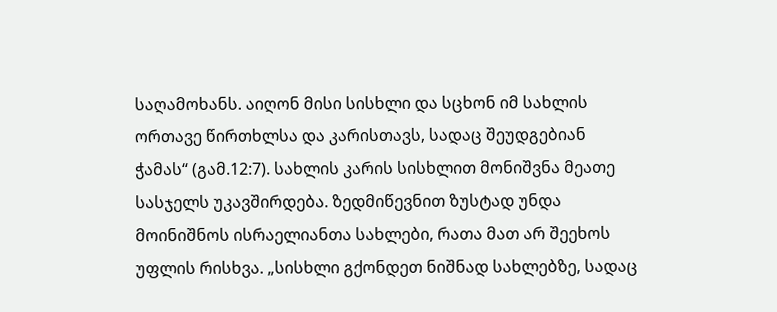საღამოხანს. აიღონ მისი სისხლი და სცხონ იმ სახლის ორთავე წირთხლსა და კარისთავს, სადაც შეუდგებიან ჭამას“ (გამ.12:7). სახლის კარის სისხლით მონიშვნა მეათე სასჯელს უკავშირდება. ზედმიწევნით ზუსტად უნდა მოინიშნოს ისრაელიანთა სახლები, რათა მათ არ შეეხოს უფლის რისხვა. „სისხლი გქონდეთ ნიშნად სახლებზე, სადაც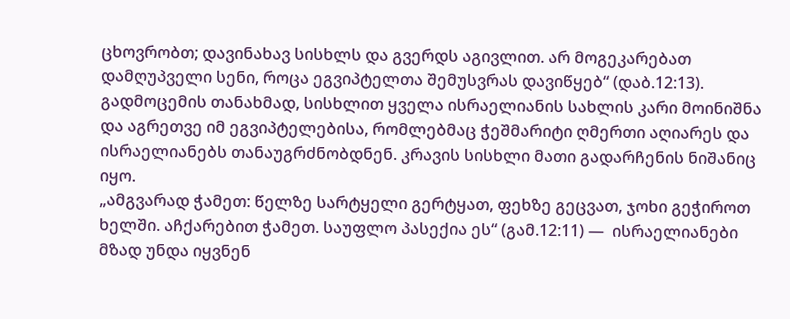ცხოვრობთ; დავინახავ სისხლს და გვერდს აგივლით. არ მოგეკარებათ დამღუპველი სენი, როცა ეგვიპტელთა შემუსვრას დავიწყებ“ (დაბ.12:13). გადმოცემის თანახმად, სისხლით ყველა ისრაელიანის სახლის კარი მოინიშნა და აგრეთვე იმ ეგვიპტელებისა, რომლებმაც ჭეშმარიტი ღმერთი აღიარეს და ისრაელიანებს თანაუგრძნობდნენ. კრავის სისხლი მათი გადარჩენის ნიშანიც იყო.
„ამგვარად ჭამეთ: წელზე სარტყელი გერტყათ, ფეხზე გეცვათ, ჯოხი გეჭიროთ ხელში. აჩქარებით ჭამეთ. საუფლო პასექია ეს“ (გამ.12:11) —  ისრაელიანები მზად უნდა იყვნენ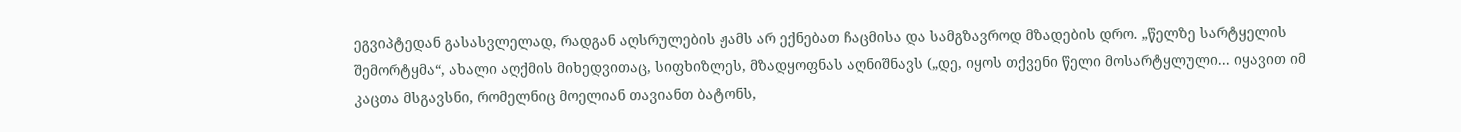ეგვიპტედან გასასვლელად, რადგან აღსრულების ჟამს არ ექნებათ ჩაცმისა და სამგზავროდ მზადების დრო. „წელზე სარტყელის შემორტყმა“, ახალი აღქმის მიხედვითაც, სიფხიზლეს, მზადყოფნას აღნიშნავს („დე, იყოს თქვენი წელი მოსარტყლული... იყავით იმ კაცთა მსგავსნი, რომელნიც მოელიან თავიანთ ბატონს,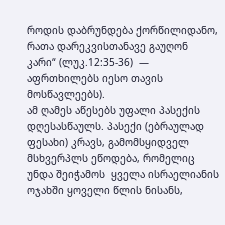როდის დაბრუნდება ქორწილიდანო, რათა დარეკვისთანავე გაუღონ კარი“ (ლუკ.12:35-36)  — აფრთხილებს იესო თავის მოსწავლეებს).
ამ ღამეს აწესებს უფალი პასექის დღესასწაულს. პასექი (ებრაულად ფესახი) კრავს, გამომსყიდველ მსხვერპლს ეწოდება, რომელიც უნდა შეიჭამოს  ყველა ისრაელიანის ოჯახში ყოველი წლის ნისანს,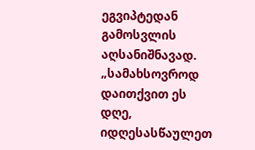ეგვიპტედან გამოსვლის აღსანიშნავად.  „სამახსოვროდ დაითქვით ეს დღე, იდღესასწაულეთ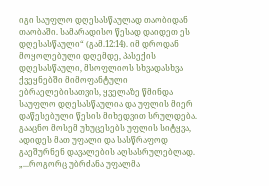იგი საუფლო დღესასწაულად თაობიდან თაობაში. სამარადისო წესად დაიდეთ ეს დღესასწაული“ (გამ.12:14). იმ დროდან მოყოლებული დღემდე, პასექის დღესასწაული, მსოფლიოს სხვადასხვა ქვეყნებში მიმოფანტული ებრაელებისათვის, ყველაზე წმინდა საუფლო დღესასწაულია და უფლის მიერ დაწესებული წესის მიხედვით სრულდება.
გააცნო მოსემ უხუცესებს უფლის სიტყვა, ადიდეს მათ უფალი და სასწრაფოდ გაეშურნენ დავალების აღსასრულებლად. „...როგორც უბრძანა უფალმა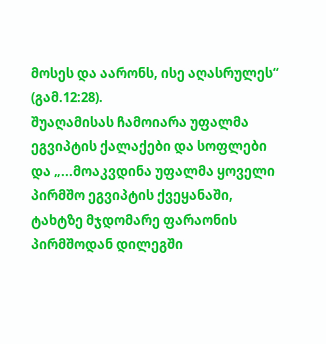მოსეს და აარონს, ისე აღასრულეს“ (გამ.12:28).
შუაღამისას ჩამოიარა უფალმა ეგვიპტის ქალაქები და სოფლები და „...მოაკვდინა უფალმა ყოველი პირმშო ეგვიპტის ქვეყანაში, ტახტზე მჯდომარე ფარაონის პირმშოდან დილეგში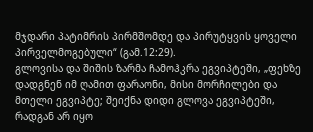მჯდარი პატიმრის პირმშომდე და პირუტყვის ყოველი პირველმოგებული“ (გამ.12:29).
გლოვისა და შიშის ზარმა ჩამოჰკრა ეგვიპტეში, „ფეხზე დადგნენ იმ ღამით ფარაონი, მისი მორჩილები და მთელი ეგვიპტე; შეიქნა დიდი გლოვა ეგვიპტეში, რადგან არ იყო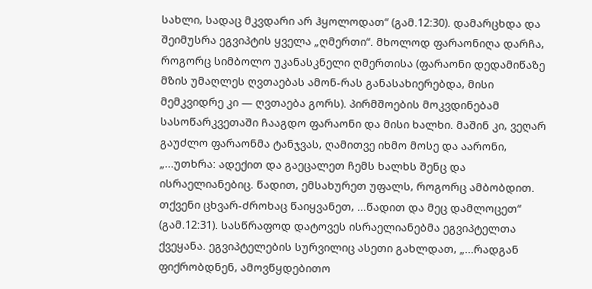სახლი, სადაც მკვდარი არ ჰყოლოდათ“ (გამ.12:30). დამარცხდა და შეიმუსრა ეგვიპტის ყველა „ღმერთი“. მხოლოდ ფარაონიღა დარჩა, როგორც სიმბოლო უკანასკნელი ღმერთისა (ფარაონი დედამიწაზე მზის უმაღლეს ღვთაებას ამონ-რას განასახიერებდა, მისი მემკვიდრე კი — ღვთაება გორს). პირმშოების მოკვდინებამ სასოწარკვეთაში ჩააგდო ფარაონი და მისი ხალხი. მაშინ კი, ვეღარ გაუძლო ფარაონმა ტანჯვას, ღამითვე იხმო მოსე და აარონი, „...უთხრა: ადექით და გაეცალეთ ჩემს ხალხს შენც და ისრაელიანებიც. წადით, ემსახურეთ უფალს, როგორც ამბობდით. თქვენი ცხვარ-ძროხაც წაიყვანეთ, ...წადით და მეც დამლოცეთ“ (გამ.12:31). სასწრაფოდ დატოვეს ისრაელიანებმა ეგვიპტელთა ქვეყანა. ეგვიპტელების სურვილიც ასეთი გახლდათ, „...რადგან ფიქრობდნენ, ამოვწყდებითო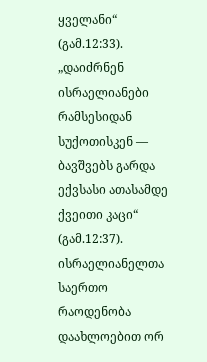ყველანი“ (გამ.12:33).
„დაიძრნენ ისრაელიანები რამსესიდან სუქოთისკენ — ბავშვებს გარდა ექვსასი ათასამდე ქვეითი კაცი“ (გამ.12:37). ისრაელიანელთა საერთო რაოდენობა დაახლოებით ორ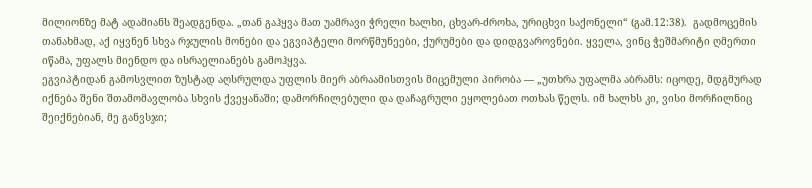მილიონზე მატ ადამიანს შეადგენდა. „თან გაჰყვა მათ უამრავი ჭრელი ხალხი, ცხვარ-ძროხა, ურიცხვი საქონელი“ (გამ.12:38).  გადმოცემის თანახმად, აქ იყვნენ სხვა რჯულის მონები და ეგვიპტელი მორწმუნეები, ქურუმები და დიდგვაროვნები. ყველა, ვინც ჭეშმარიტი ღმერთი იწამა, უფალს მიენდო და ისრაელიანებს გამოჰყვა.
ეგვიპტიდან გამოსვლით ზუსტად აღსრულდა უფლის მიერ აბრაამისთვის მიცემული პირობა — „უთხრა უფალმა აბრამს: იცოდე, მდგმურად იქნება შენი შთამომავლობა სხვის ქვეყანაში; დამორჩილებული და დაჩაგრული ეყოლებათ ოთხას წელს. იმ ხალხს კი, ვისი მორჩილნიც შეიქნებიან, მე განვსჯი;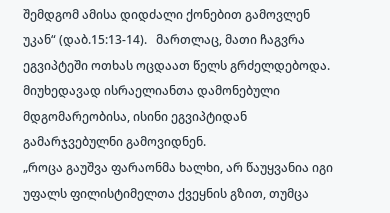შემდგომ ამისა დიდძალი ქონებით გამოვლენ უკან“ (დაბ.15:13-14).   მართლაც, მათი ჩაგვრა ეგვიპტეში ოთხას ოცდაათ წელს გრძელდებოდა. მიუხედავად ისრაელიანთა დამონებული მდგომარეობისა, ისინი ეგვიპტიდან გამარჯვებულნი გამოვიდნენ.
„როცა გაუშვა ფარაონმა ხალხი, არ წაუყვანია იგი უფალს ფილისტიმელთა ქვეყნის გზით, თუმცა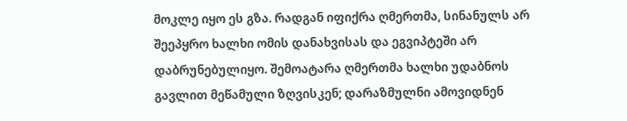მოკლე იყო ეს გზა. რადგან იფიქრა ღმერთმა, სინანულს არ შეეპყრო ხალხი ომის დანახვისას და ეგვიპტეში არ დაბრუნებულიყო. შემოატარა ღმერთმა ხალხი უდაბნოს გავლით მეწამული ზღვისკენ; დარაზმულნი ამოვიდნენ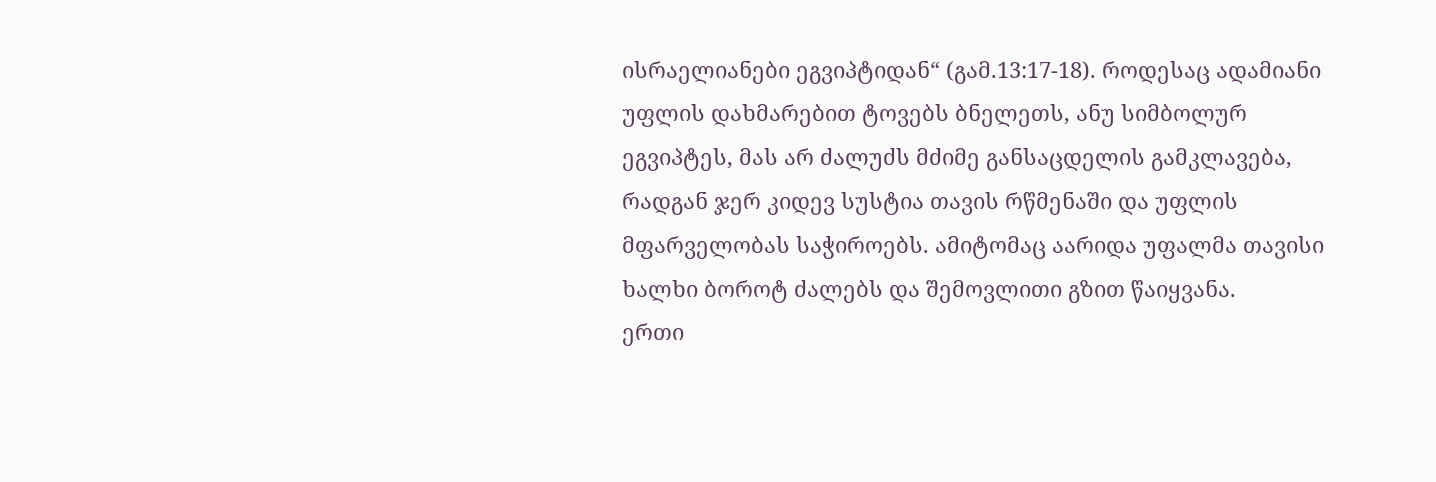ისრაელიანები ეგვიპტიდან“ (გამ.13:17-18). როდესაც ადამიანი უფლის დახმარებით ტოვებს ბნელეთს, ანუ სიმბოლურ ეგვიპტეს, მას არ ძალუძს მძიმე განსაცდელის გამკლავება, რადგან ჯერ კიდევ სუსტია თავის რწმენაში და უფლის მფარველობას საჭიროებს. ამიტომაც აარიდა უფალმა თავისი ხალხი ბოროტ ძალებს და შემოვლითი გზით წაიყვანა.
ერთი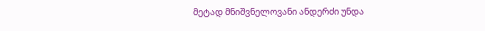მეტად მნიშვნელოვანი ანდერძი უნდა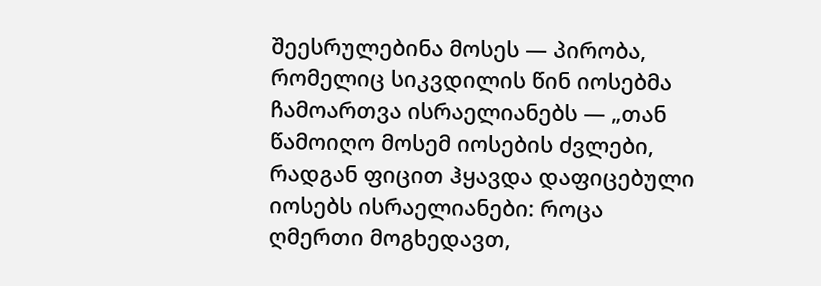შეესრულებინა მოსეს — პირობა, რომელიც სიკვდილის წინ იოსებმა ჩამოართვა ისრაელიანებს — „თან წამოიღო მოსემ იოსების ძვლები, რადგან ფიცით ჰყავდა დაფიცებული იოსებს ისრაელიანები: როცა ღმერთი მოგხედავთ,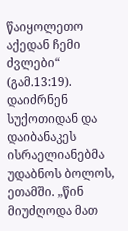წაიყოლეთო აქედან ჩემი ძვლები“ (გამ.13:19).
დაიძრნენ სუქოთიდან და დაიბანაკეს ისრაელიანებმა უდაბნოს ბოლოს, ეთამში. „წინ მიუძღოდა მათ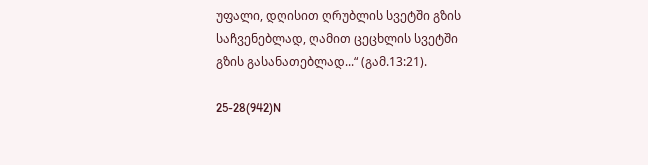უფალი, დღისით ღრუბლის სვეტში გზის საჩვენებლად, ღამით ცეცხლის სვეტში გზის გასანათებლად...“ (გამ.13:21).

25-28(942)N